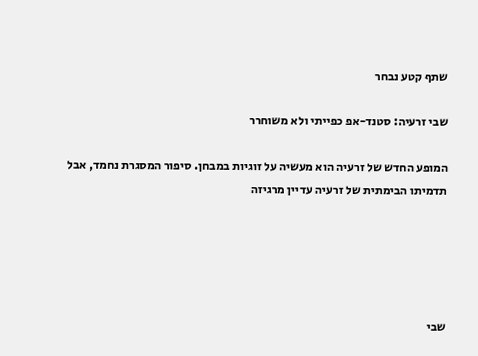שתף קטע נבחר

שבי זרעיה: סטנד-אפ כפייתי ולא משוחרר

המופע החדש של זרעיה הוא מעשיה על זוגיות במבחן. סיפור המסגרת נחמד, אבל תדמיתו הבימתית של זרעיה עדיין מרגיזה





שבי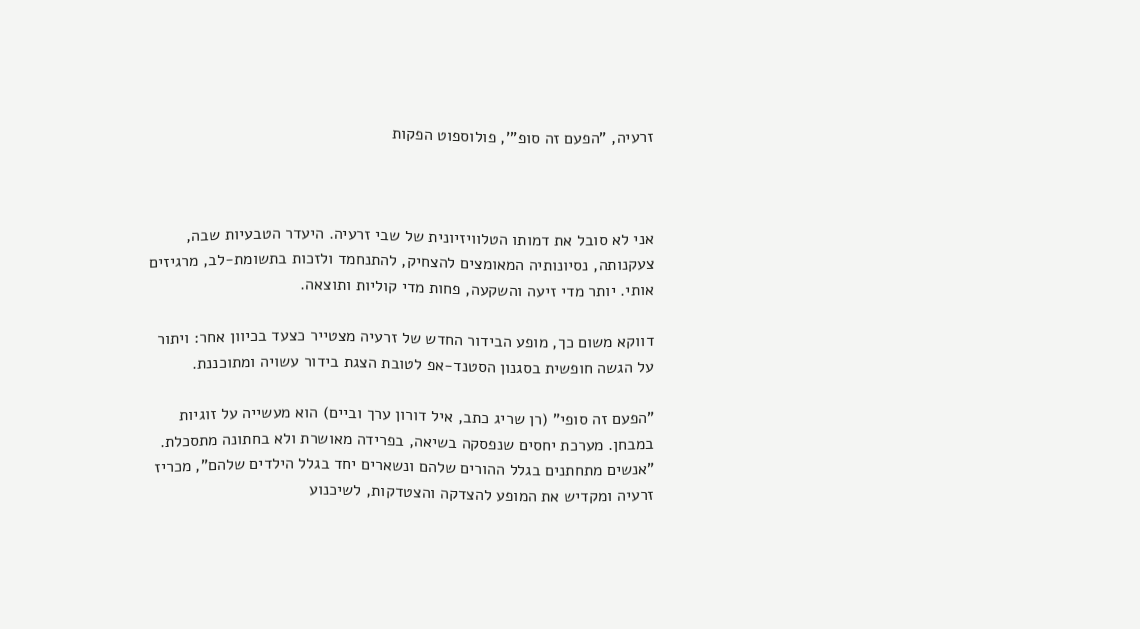זרעיה, "הפעם זה סופ"', פולוספוט הפקות



אני לא סובל את דמותו הטלוויזיונית של שבי זרעיה. היעדר הטבעיות שבה, צעקנותה, נסיונותיה המאומצים להצחיק, להתנחמד ולזכות בתשומת-לב, מרגיזים אותי. יותר מדי זיעה והשקעה, פחות מדי קוליות ותוצאה.

דווקא משום כך, מופע הבידור החדש של זרעיה מצטייר כצעד בכיוון אחר: ויתור על הגשה חופשית בסגנון הסטנד-אפ לטובת הצגת בידור עשויה ומתוכננת.

"הפעם זה סופי" (רן שריג כתב, איל דורון ערך וביים) הוא מעשייה על זוגיות במבחן. מערכת יחסים שנפסקה בשיאה, בפרידה מאושרת ולא בחתונה מתסכלת. "אנשים מתחתנים בגלל ההורים שלהם ונשארים יחד בגלל הילדים שלהם", מכריז זרעיה ומקדיש את המופע להצדקה והצטדקות, לשיכנוע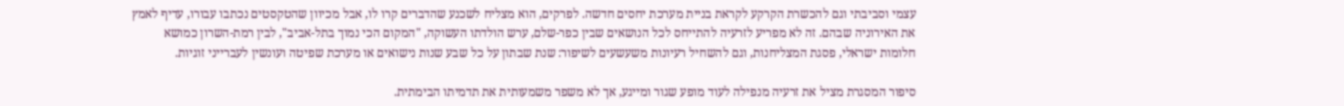עצמי וסביבתי וגם להכשרת הקרקע לקראת בניית מערכת יחסים חדשה. לפרקים, הוא מצליח לשכנע שהדברים קרו לו, אבל מכיוון שהטקסטים נכתבו עבורו, עדיף לאמץ את האירוניה שבהם. זה לא מפריע לזרעיה להתייחס לכל הנושאים שבין כפר-שלם, ערש הולדתו העשוקה, "המקום הכי נמוך בתל-אביב", לבין רמת-השרון כמושא חלומות ישראלי, פסגת המצליחנות, וגם להשחיל רעיונות משעשעים לשיפור: שנת שבתון על כל שבע שנות נישואים או מערכת שפיטה ועונשין לעברייני זוגיות.

סיפור המסגרת מציל את זרעיה מנפילה לעוד מופע שגור ומייגע, אך לא משפר משמעותית את תדמיתו הבימתית.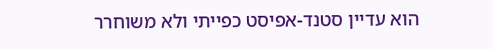הוא עדיין סטנד-אפיסט כפייתי ולא משוחרר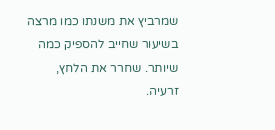שמרביץ את משנתו כמו מרצה בשיעור שחייב להספיק כמה שיותר. שחרר את הלחץ, זרעיה.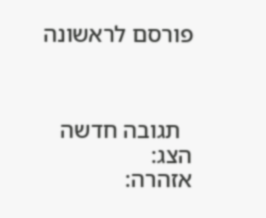פורסם לראשונה



  תגובה חדשה
הצג:
אזהרה: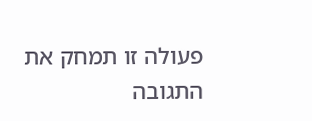פעולה זו תמחק את התגובה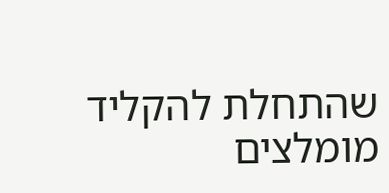שהתחלת להקליד
מומלצים